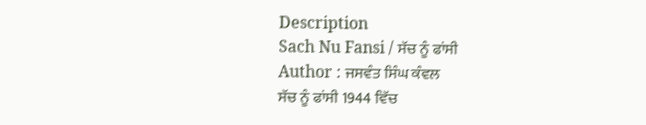Description
Sach Nu Fansi / ਸੱਚ ਨੂੰ ਫਾਂਸੀ
Author : ਜਸਵੰਤ ਸਿੰਘ ਕੰਵਲ
ਸੱਚ ਨੂੰ ਫਾਂਸੀ 1944 ਵਿੱਚ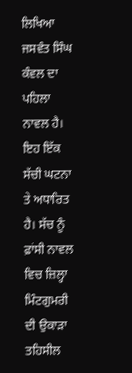ਲਿਖਿਆ ਜਸਵੰਤ ਸਿੰਘ ਕੰਵਲ ਦਾ ਪਹਿਲਾ ਨਾਵਲ ਹੈ। ਇਹ ਇੱਕ ਸੱਚੀ ਘਟਨਾ ਤੇ ਅਧਾਰਿਤ ਹੈ। ਸੱਚ ਨੂੰ ਫ਼ਾਂਸੀ ਨਾਵਲ ਵਿਚ ਜ਼ਿਲ੍ਹਾ ਮਿੰਟਗੁਮਰੀ ਦੀ ਉਕਾੜਾ ਤਹਿਸੀਲ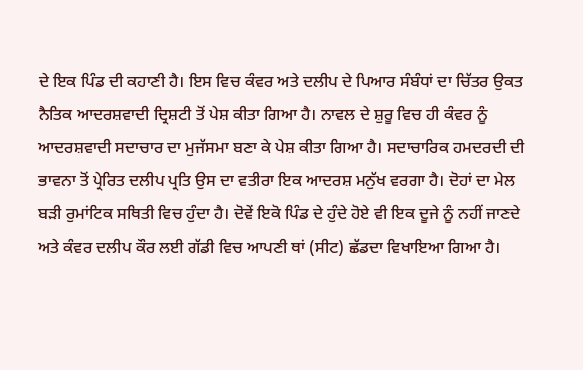ਦੇ ਇਕ ਪਿੰਡ ਦੀ ਕਹਾਣੀ ਹੈ। ਇਸ ਵਿਚ ਕੰਵਰ ਅਤੇ ਦਲੀਪ ਦੇ ਪਿਆਰ ਸੰਬੰਧਾਂ ਦਾ ਚਿੱਤਰ ਉਕਤ ਨੈਤਿਕ ਆਦਰਸ਼ਵਾਦੀ ਦ੍ਰਿਸ਼ਟੀ ਤੋਂ ਪੇਸ਼ ਕੀਤਾ ਗਿਆ ਹੈ। ਨਾਵਲ ਦੇ ਸ਼ੁਰੂ ਵਿਚ ਹੀ ਕੰਵਰ ਨੂੰ ਆਦਰਸ਼ਵਾਦੀ ਸਦਾਚਾਰ ਦਾ ਮੁਜੱਸਮਾ ਬਣਾ ਕੇ ਪੇਸ਼ ਕੀਤਾ ਗਿਆ ਹੈ। ਸਦਾਚਾਰਿਕ ਹਮਦਰਦੀ ਦੀ ਭਾਵਨਾ ਤੋਂ ਪ੍ਰੇਰਿਤ ਦਲੀਪ ਪ੍ਰਤਿ ਉਸ ਦਾ ਵਤੀਰਾ ਇਕ ਆਦਰਸ਼ ਮਨੁੱਖ ਵਰਗਾ ਹੈ। ਦੋਹਾਂ ਦਾ ਮੇਲ ਬੜੀ ਰੁਮਾਂਟਿਕ ਸਥਿਤੀ ਵਿਚ ਹੁੰਦਾ ਹੈ। ਦੋਵੇਂ ਇਕੋ ਪਿੰਡ ਦੇ ਹੁੰਦੇ ਹੋਏ ਵੀ ਇਕ ਦੂਜੇ ਨੂੰ ਨਹੀਂ ਜਾਣਦੇ ਅਤੇ ਕੰਵਰ ਦਲੀਪ ਕੌਰ ਲਈ ਗੱਡੀ ਵਿਚ ਆਪਣੀ ਥਾਂ (ਸੀਟ) ਛੱਡਦਾ ਵਿਖਾਇਆ ਗਿਆ ਹੈ।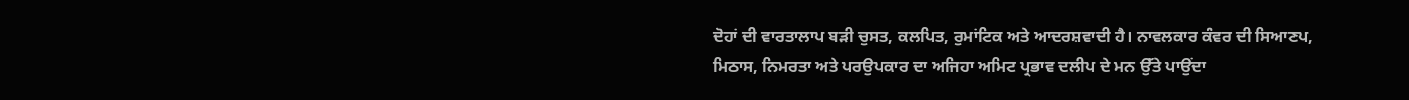ਦੋਹਾਂ ਦੀ ਵਾਰਤਾਲਾਪ ਬੜੀ ਚੁਸਤ, ਕਲਪਿਤ, ਰੁਮਾਂਟਿਕ ਅਤੇ ਆਦਰਸ਼ਵਾਦੀ ਹੈ। ਨਾਵਲਕਾਰ ਕੰਵਰ ਦੀ ਸਿਆਣਪ, ਮਿਠਾਸ, ਨਿਮਰਤਾ ਅਤੇ ਪਰਉਪਕਾਰ ਦਾ ਅਜਿਹਾ ਅਮਿਟ ਪ੍ਰਭਾਵ ਦਲੀਪ ਦੇ ਮਨ ਉੱਤੇ ਪਾਉਂਦਾ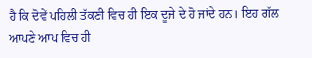ਹੈ ਕਿ ਦੋਵੇਂ ਪਹਿਲੀ ਤੱਕਣੀ ਵਿਚ ਹੀ ਇਕ ਦੂਜੇ ਦੇ ਹੋ ਜਾਂਦੇ ਹਨ। ਇਹ ਗੱਲ ਆਪਣੇ ਆਪ ਵਿਚ ਹੀ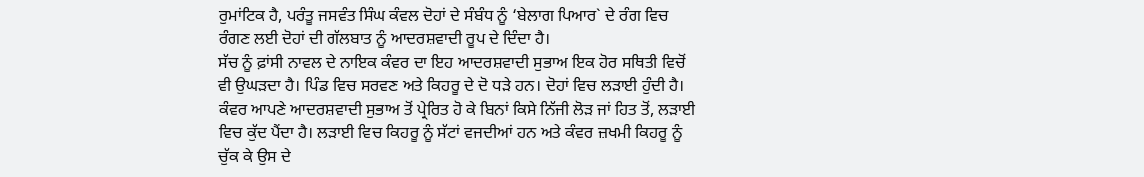ਰੁਮਾਂਟਿਕ ਹੈ, ਪਰੰਤੂ ਜਸਵੰਤ ਸਿੰਘ ਕੰਵਲ ਦੋਹਾਂ ਦੇ ਸੰਬੰਧ ਨੂੰ ‘ਬੇਲਾਗ ਪਿਆਰ` ਦੇ ਰੰਗ ਵਿਚ ਰੰਗਣ ਲਈ ਦੋਹਾਂ ਦੀ ਗੱਲਬਾਤ ਨੂੰ ਆਦਰਸ਼ਵਾਦੀ ਰੂਪ ਦੇ ਦਿੰਦਾ ਹੈ।
ਸੱਚ ਨੂੰ ਫ਼ਾਂਸੀ ਨਾਵਲ ਦੇ ਨਾਇਕ ਕੰਵਰ ਦਾ ਇਹ ਆਦਰਸ਼ਵਾਦੀ ਸੁਭਾਅ ਇਕ ਹੋਰ ਸਥਿਤੀ ਵਿਚੋਂ ਵੀ ਉਘੜਦਾ ਹੈ। ਪਿੰਡ ਵਿਚ ਸਰਵਣ ਅਤੇ ਕਿਹਰੂ ਦੇ ਦੋ ਧੜੇ ਹਨ। ਦੋਹਾਂ ਵਿਚ ਲੜਾਈ ਹੁੰਦੀ ਹੈ। ਕੰਵਰ ਆਪਣੇ ਆਦਰਸ਼ਵਾਦੀ ਸੁਭਾਅ ਤੋਂ ਪ੍ਰੇਰਿਤ ਹੋ ਕੇ ਬਿਨਾਂ ਕਿਸੇ ਨਿੱਜੀ ਲੋੜ ਜਾਂ ਹਿਤ ਤੋਂ, ਲੜਾਈ ਵਿਚ ਕੁੱਦ ਪੈਂਦਾ ਹੈ। ਲੜਾਈ ਵਿਚ ਕਿਹਰੂ ਨੂੰ ਸੱਟਾਂ ਵਜਦੀਆਂ ਹਨ ਅਤੇ ਕੰਵਰ ਜ਼ਖਮੀ ਕਿਹਰੂ ਨੂੰ ਚੁੱਕ ਕੇ ਉਸ ਦੇ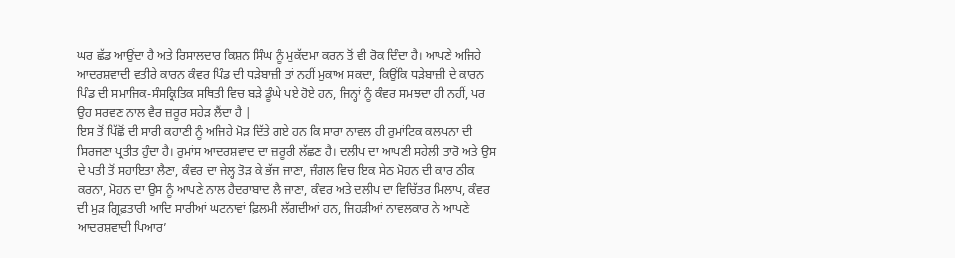ਘਰ ਛੱਡ ਆਉਂਦਾ ਹੈ ਅਤੇ ਰਿਸਾਲਦਾਰ ਕਿਸ਼ਨ ਸਿੰਘ ਨੂੰ ਮੁਕੱਦਮਾ ਕਰਨ ਤੋਂ ਵੀ ਰੋਕ ਦਿੰਦਾ ਹੈ। ਆਪਣੇ ਅਜਿਹੇ ਆਦਰਸ਼ਵਾਦੀ ਵਤੀਰੇ ਕਾਰਨ ਕੰਵਰ ਪਿੰਡ ਦੀ ਧੜੇਬਾਜ਼ੀ ਤਾਂ ਨਹੀਂ ਮੁਕਾਅ ਸਕਦਾ, ਕਿਉਂਕਿ ਧੜੇਬਾਜ਼ੀ ਦੇ ਕਾਰਨ ਪਿੰਡ ਦੀ ਸਮਾਜਿਕ-ਸੰਸਕ੍ਰਿਤਿਕ ਸਥਿਤੀ ਵਿਚ ਬੜੇ ਡੂੰਘੇ ਪਏ ਹੋਏ ਹਨ, ਜਿਨ੍ਹਾਂ ਨੂੰ ਕੰਵਰ ਸਮਝਦਾ ਹੀ ਨਹੀਂ, ਪਰ ਉਹ ਸਰਵਣ ਨਾਲ ਵੈਰ ਜ਼ਰੂਰ ਸਹੇੜ ਲੈਂਦਾ ਹੈ |
ਇਸ ਤੋਂ ਪਿੱਛੋਂ ਦੀ ਸਾਰੀ ਕਹਾਣੀ ਨੂੰ ਅਜਿਹੇ ਮੋੜ ਦਿੱਤੇ ਗਏ ਹਨ ਕਿ ਸਾਰਾ ਨਾਵਲ ਹੀ ਰੁਮਾਂਟਿਕ ਕਲਪਨਾ ਦੀ ਸਿਰਜਣਾ ਪ੍ਰਤੀਤ ਹੁੰਦਾ ਹੈ। ਰੁਮਾਂਸ ਆਦਰਸ਼ਵਾਦ ਦਾ ਜ਼ਰੂਰੀ ਲੱਛਣ ਹੈ। ਦਲੀਪ ਦਾ ਆਪਣੀ ਸਹੇਲੀ ਤਾਰੋ ਅਤੇ ਉਸ ਦੇ ਪਤੀ ਤੋਂ ਸਹਾਇਤਾ ਲੈਣਾ, ਕੰਵਰ ਦਾ ਜੇਲ੍ਹ ਤੋੜ ਕੇ ਭੱਜ ਜਾਣਾ, ਜੰਗਲ ਵਿਚ ਇਕ ਸੇਠ ਮੋਹਨ ਦੀ ਕਾਰ ਠੀਕ ਕਰਨਾ, ਮੋਹਨ ਦਾ ਉਸ ਨੂੰ ਆਪਣੇ ਨਾਲ ਹੈਦਰਾਬਾਦ ਲੈ ਜਾਣਾ, ਕੰਵਰ ਅਤੇ ਦਲੀਪ ਦਾ ਵਿਚਿੱਤਰ ਮਿਲਾਪ, ਕੰਵਰ ਦੀ ਮੁੜ ਗ੍ਰਿਫ਼ਤਾਰੀ ਆਦਿ ਸਾਰੀਆਂ ਘਟਨਾਵਾਂ ਫ਼ਿਲਮੀ ਲੱਗਦੀਆਂ ਹਨ, ਜਿਹੜੀਆਂ ਨਾਵਲਕਾਰ ਨੇ ਆਪਣੇ ਆਦਰਸ਼ਵਾਦੀ ਪਿਆਰ’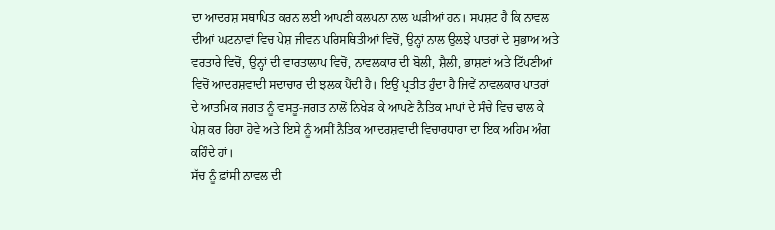ਦਾ ਆਦਰਸ਼ ਸਥਾਪਿਤ ਕਰਨ ਲਈ ਆਪਣੀ ਕਲਪਨਾ ਨਾਲ ਘੜੀਆਂ ਹਨ। ਸਪਸ਼ਟ ਹੈ ਕਿ ਨਾਵਲ ਦੀਆਂ ਘਟਨਾਵਾਂ ਵਿਚ ਪੇਸ਼ ਜੀਵਨ ਪਰਿਸਥਿਤੀਆਂ ਵਿਚੋਂ, ਉਨ੍ਹਾਂ ਨਾਲ ਉਲਝੇ ਪਾਤਰਾਂ ਦੇ ਸੁਭਾਅ ਅਤੇ ਵਰਤਾਰੇ ਵਿਚੋਂ, ਉਨ੍ਹਾਂ ਦੀ ਵਾਰਤਾਲਾਪ ਵਿਚੋਂ, ਨਾਵਲਕਾਰ ਦੀ ਬੋਲੀ, ਸ਼ੈਲੀ, ਭਾਸ਼ਣਾਂ ਅਤੇ ਟਿੱਪਣੀਆਂ ਵਿਚੋਂ ਆਦਰਸ਼ਵਾਦੀ ਸਦਾਚਾਰ ਦੀ ਝਲਕ ਪੈਂਦੀ ਹੈ। ਇਉਂ ਪ੍ਰਤੀਤ ਹੁੰਦਾ ਹੈ ਜਿਵੇਂ ਨਾਵਲਕਾਰ ਪਾਤਰਾਂ ਦੇ ਆਤਮਿਕ ਜਗਤ ਨੂੰ ਵਸਤੂ-ਜਗਤ ਨਾਲੋਂ ਨਿਖੇੜ ਕੇ ਆਪਣੇ ਨੈਤਿਕ ਮਾਪਾਂ ਦੇ ਸੰਚੇ ਵਿਚ ਢਾਲ ਕੇ ਪੇਸ਼ ਕਰ ਰਿਹਾ ਹੋਵੇ ਅਤੇ ਇਸੇ ਨੂੰ ਅਸੀਂ ਨੈਤਿਕ ਆਦਰਸ਼ਵਾਦੀ ਵਿਚਾਰਧਾਰਾ ਦਾ ਇਕ ਅਹਿਮ ਅੰਗ ਕਹਿੰਦੇ ਹਾਂ।
ਸੱਚ ਨੂੰ ਫ਼ਾਂਸੀ ਨਾਵਲ ਦੀ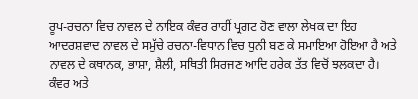ਰੂਪ-ਰਚਨਾ ਵਿਚ ਨਾਵਲ ਦੇ ਨਾਇਕ ਕੰਵਰ ਰਾਹੀਂ ਪ੍ਰਗਟ ਹੋਣ ਵਾਲਾ ਲੇਖਕ ਦਾ ਇਹ ਆਦਰਸ਼ਵਾਦ ਨਾਵਲ ਦੇ ਸਮੁੱਚੇ ਰਚਨਾ-ਵਿਧਾਨ ਵਿਚ ਧੁਨੀ ਬਣ ਕੇ ਸਮਾਇਆ ਹੋਇਆ ਹੈ ਅਤੇ ਨਾਵਲ ਦੇ ਕਥਾਨਕ, ਭਾਸ਼ਾ, ਸ਼ੈਲੀ, ਸਥਿਤੀ ਸਿਰਜਣ ਆਦਿ ਹਰੇਕ ਤੱਤ ਵਿਚੋਂ ਝਲਕਦਾ ਹੈ। ਕੰਵਰ ਅਤੇ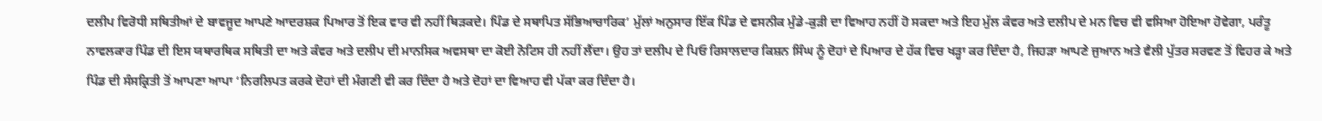ਦਲੀਪ ਵਿਰੋਧੀ ਸਥਿਤੀਆਂ ਦੇ ਬਾਵਜੂਦ ਆਪਣੇ ਆਦਰਸ਼ਕ ਪਿਆਰ ਤੋਂ ਇਕ ਵਾਰ ਵੀ ਨਹੀਂ ਥਿੜਕਦੇ। ਪਿੰਡ ਦੇ ਸਥਾਪਿਤ ਸੱਭਿਆਚਾਰਿਕ’ ਮੁੱਲਾਂ ਅਨੁਸਾਰ ਇੱਕ ਪਿੰਡ ਦੇ ਵਸਨੀਕ ਮੁੰਡੇ-ਕੁੜੀ ਦਾ ਵਿਆਹ ਨਹੀਂ ਹੋ ਸਕਦਾ ਅਤੇ ਇਹ ਮੁੱਲ ਕੰਵਰ ਅਤੇ ਦਲੀਪ ਦੇ ਮਨ ਵਿਚ ਵੀ ਵਸਿਆ ਹੋਇਆ ਹੋਵੇਗਾ, ਪਰੰਤੂ ਨਾਵਲਕਾਰ ਪਿੰਡ ਦੀ ਇਸ ਯਥਾਰਥਿਕ ਸਥਿਤੀ ਦਾ ਅਤੇ ਕੰਵਰ ਅਤੇ ਦਲੀਪ ਦੀ ਮਾਨਸਿਕ ਅਵਸਥਾ ਦਾ ਕੋਈ ਨੋਟਿਸ ਹੀ ਨਹੀਂ ਲੈਂਦਾ। ਉਹ ਤਾਂ ਦਲੀਪ ਦੇ ਪਿਓ ਰਿਸਾਲਦਾਰ ਕਿਸ਼ਨ ਸਿੰਘ ਨੂੰ ਦੋਹਾਂ ਦੇ ਪਿਆਰ ਦੇ ਹੱਕ ਵਿਚ ਖੜ੍ਹਾ ਕਰ ਦਿੰਦਾ ਹੈ, ਜਿਹੜਾ ਆਪਣੇ ਜੁਆਨ ਅਤੇ ਵੈਲੀ ਪੁੱਤਰ ਸਰਵਣ ਤੋਂ ਵਿਹਰ ਕੇ ਅਤੇ ਪਿੰਡ ਦੀ ਸੰਸਕ੍ਰਿਤੀ ਤੋਂ ਆਪਣਾ ਆਪਾ ‘ਨਿਰਲਿਪਤ ਕਰਕੇ ਦੋਹਾਂ ਦੀ ਮੰਗਣੀ ਵੀ ਕਰ ਦਿੰਦਾ ਹੈ ਅਤੇ ਦੋਹਾਂ ਦਾ ਵਿਆਹ ਵੀ ਪੱਕਾ ਕਰ ਦਿੰਦਾ ਹੈ।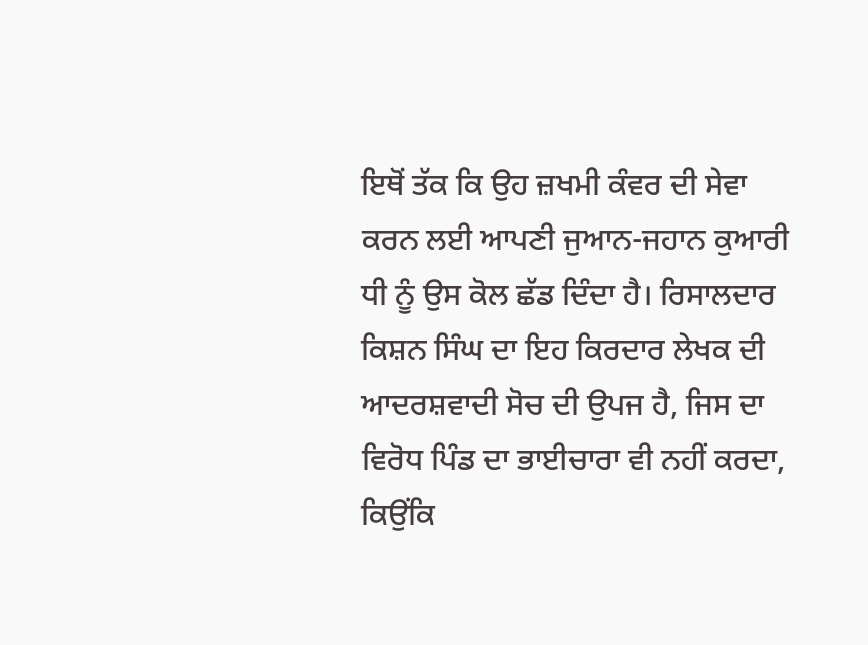ਇਥੋਂ ਤੱਕ ਕਿ ਉਹ ਜ਼ਖਮੀ ਕੰਵਰ ਦੀ ਸੇਵਾ ਕਰਨ ਲਈ ਆਪਣੀ ਜੁਆਨ-ਜਹਾਨ ਕੁਆਰੀ ਧੀ ਨੂੰ ਉਸ ਕੋਲ ਛੱਡ ਦਿੰਦਾ ਹੈ। ਰਿਸਾਲਦਾਰ ਕਿਸ਼ਨ ਸਿੰਘ ਦਾ ਇਹ ਕਿਰਦਾਰ ਲੇਖਕ ਦੀ ਆਦਰਸ਼ਵਾਦੀ ਸੋਚ ਦੀ ਉਪਜ ਹੈ, ਜਿਸ ਦਾ ਵਿਰੋਧ ਪਿੰਡ ਦਾ ਭਾਈਚਾਰਾ ਵੀ ਨਹੀਂ ਕਰਦਾ, ਕਿਉਂਕਿ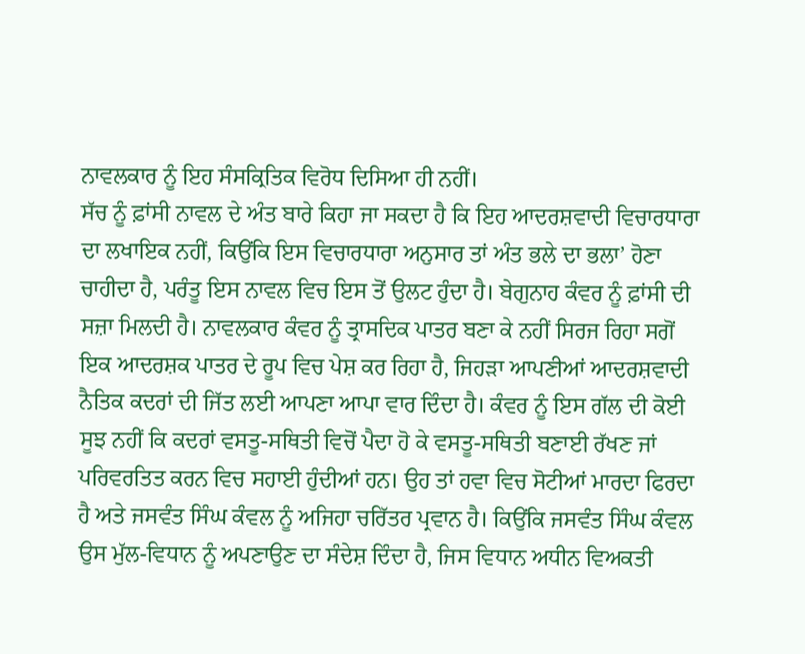ਨਾਵਲਕਾਰ ਨੂੰ ਇਹ ਸੰਸਕ੍ਰਿਤਿਕ ਵਿਰੋਧ ਦਿਸਿਆ ਹੀ ਨਹੀਂ।
ਸੱਚ ਨੂੰ ਫ਼ਾਂਸੀ ਨਾਵਲ ਦੇ ਅੰਤ ਬਾਰੇ ਕਿਹਾ ਜਾ ਸਕਦਾ ਹੈ ਕਿ ਇਹ ਆਦਰਸ਼ਵਾਦੀ ਵਿਚਾਰਧਾਰਾ ਦਾ ਲਖਾਇਕ ਨਹੀਂ, ਕਿਉਂਕਿ ਇਸ ਵਿਚਾਰਧਾਰਾ ਅਨੁਸਾਰ ਤਾਂ ਅੰਤ ਭਲੇ ਦਾ ਭਲਾ’ ਹੋਣਾ ਚਾਹੀਦਾ ਹੈ, ਪਰੰਤੂ ਇਸ ਨਾਵਲ ਵਿਚ ਇਸ ਤੋਂ ਉਲਟ ਹੁੰਦਾ ਹੈ। ਬੇਗੁਨਾਹ ਕੰਵਰ ਨੂੰ ਫ਼ਾਂਸੀ ਦੀ ਸਜ਼ਾ ਮਿਲਦੀ ਹੈ। ਨਾਵਲਕਾਰ ਕੰਵਰ ਨੂੰ ਤ੍ਰਾਸਦਿਕ ਪਾਤਰ ਬਣਾ ਕੇ ਨਹੀਂ ਸਿਰਜ ਰਿਹਾ ਸਗੋਂ ਇਕ ਆਦਰਸ਼ਕ ਪਾਤਰ ਦੇ ਰੂਪ ਵਿਚ ਪੇਸ਼ ਕਰ ਰਿਹਾ ਹੈ, ਜਿਹੜਾ ਆਪਣੀਆਂ ਆਦਰਸ਼ਵਾਦੀ ਨੈਤਿਕ ਕਦਰਾਂ ਦੀ ਜਿੱਤ ਲਈ ਆਪਣਾ ਆਪਾ ਵਾਰ ਦਿੰਦਾ ਹੈ। ਕੰਵਰ ਨੂੰ ਇਸ ਗੱਲ ਦੀ ਕੋਈ ਸੂਝ ਨਹੀਂ ਕਿ ਕਦਰਾਂ ਵਸਤੂ-ਸਥਿਤੀ ਵਿਚੋਂ ਪੈਦਾ ਹੋ ਕੇ ਵਸਤੂ-ਸਥਿਤੀ ਬਣਾਈ ਰੱਖਣ ਜਾਂ ਪਰਿਵਰਤਿਤ ਕਰਨ ਵਿਚ ਸਹਾਈ ਹੁੰਦੀਆਂ ਹਨ। ਉਹ ਤਾਂ ਹਵਾ ਵਿਚ ਸੋਟੀਆਂ ਮਾਰਦਾ ਫਿਰਦਾ ਹੈ ਅਤੇ ਜਸਵੰਤ ਸਿੰਘ ਕੰਵਲ ਨੂੰ ਅਜਿਹਾ ਚਰਿੱਤਰ ਪ੍ਰਵਾਨ ਹੈ। ਕਿਉਂਕਿ ਜਸਵੰਤ ਸਿੰਘ ਕੰਵਲ ਉਸ ਮੁੱਲ-ਵਿਧਾਨ ਨੂੰ ਅਪਣਾਉਣ ਦਾ ਸੰਦੇਸ਼ ਦਿੰਦਾ ਹੈ, ਜਿਸ ਵਿਧਾਨ ਅਧੀਨ ਵਿਅਕਤੀ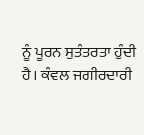ਨੂੰ ਪੂਰਨ ਸੁਤੰਤਰਤਾ ਹੁੰਦੀ ਹੈ। ਕੰਵਲ ਜਗੀਰਦਾਰੀ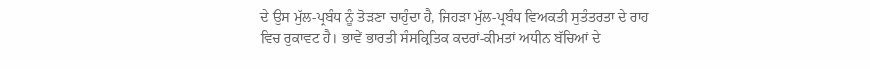ਦੇ ਉਸ ਮੁੱਲ-ਪ੍ਰਬੰਧ ਨੂੰ ਤੋੜਣਾ ਚਾਹੁੰਦਾ ਹੈ, ਜਿਹੜਾ ਮੁੱਲ-ਪ੍ਰਬੰਧ ਵਿਅਕਤੀ ਸੁਤੰਤਰਤਾ ਦੇ ਰਾਹ ਵਿਚ ਰੁਕਾਵਟ ਹੈ। ਭਾਵੇਂ ਭਾਰਤੀ ਸੰਸਕ੍ਰਿਤਿਕ ਕਦਰਾਂ-ਕੀਮਤਾਂ ਅਧੀਨ ਬੱਚਿਆਂ ਦੇ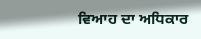ਵਿਆਹ ਦਾ ਅਧਿਕਾਰ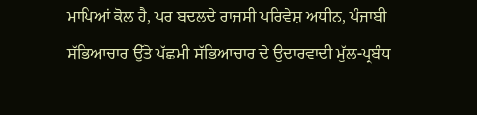ਮਾਪਿਆਂ ਕੋਲ ਹੈ, ਪਰ ਬਦਲਦੇ ਰਾਜਸੀ ਪਰਿਵੇਸ਼ ਅਧੀਨ, ਪੰਜਾਬੀ ਸੱਭਿਆਚਾਰ ਉੱਤੇ ਪੱਛਮੀ ਸੱਭਿਆਚਾਰ ਦੇ ਉਦਾਰਵਾਦੀ ਮੁੱਲ-ਪ੍ਰਬੰਧ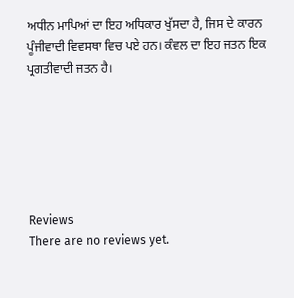ਅਧੀਨ ਮਾਪਿਆਂ ਦਾ ਇਹ ਅਧਿਕਾਰ ਖੁੱਸਦਾ ਹੈ, ਜਿਸ ਦੇ ਕਾਰਨ ਪੂੰਜੀਵਾਦੀ ਵਿਵਸਥਾ ਵਿਚ ਪਏ ਹਨ। ਕੰਵਲ ਦਾ ਇਹ ਜਤਨ ਇਕ ਪ੍ਰਗਤੀਵਾਦੀ ਜਤਨ ਹੈ।






Reviews
There are no reviews yet.